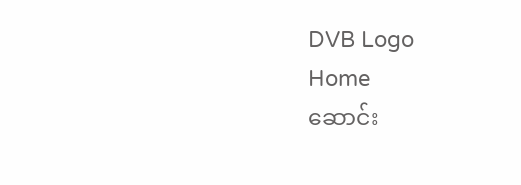DVB Logo
Home
ဆောင်း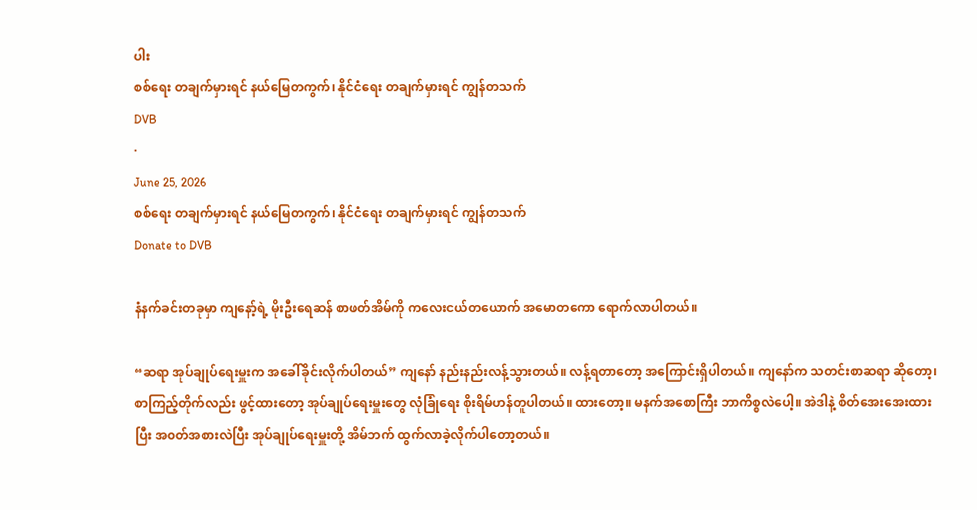ပါး
စစ်ရေး တချက်မှားရင် နယ်မြေတကွက်၊ နိုင်ငံရေး တချက်မှားရင် ကျွန်တသက်
DVB
·
June 25, 2026
စစ်ရေး တချက်မှားရင် နယ်မြေတကွက်၊ နိုင်ငံရေး တချက်မှားရင် ကျွန်တသက်
Donate to DVB

နံနက်ခင်းတခုမှာ ကျနော့်ရဲ့ မိုးဦးရေဆန် စာဖတ်အိမ်ကို ကလေးငယ်တယောက် အမောတကော ရောက်လာပါတယ်။

“ဆရာ အုပ်ချုပ်ရေးမှူးက အခေါ်ခိုင်းလိုက်ပါတယ်” ကျနော် နည်းနည်းလန့်သွားတယ်။ လန့်ရတာတော့ အကြောင်းရှိပါတယ်။ ကျနော်က သတင်းစာဆရာ ဆိုတော့၊ စာကြည့်တိုက်လည်း ဖွင့်ထားတော့ အုပ်ချုပ်ရေးမှူးတွေ လုံခြုံရေး စိုးရိမ်ဟန်တူပါတယ်။ ထားတော့။ မနက်အစောကြီး ဘာကိစ္စလဲပေါ့။ အဲဒါနဲ့ စိတ်အေးအေးထားပြီး အ၀တ်အစားလဲပြီး အုပ်ချုပ်ရေးမှူးတို့ အိမ်ဘက် ထွက်လာခဲ့လိုက်ပါတော့တယ်။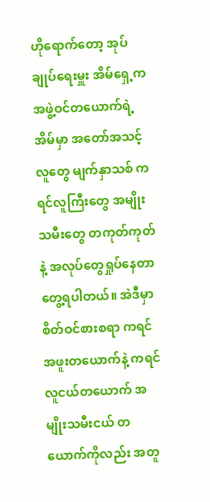ဟိုရောက်တော့ အုပ်ချုပ်ရေးမှူး အိမ်ရှေ့က အဖွဲ့ဝင်တယောက်ရဲ့ အိမ်မှာ အတော်အသင့် လူတွေ မျက်နှာသစ် ကရင်လူကြီးတွေ အမျိုးသမီးတွေ တကုတ်ကုတ်နဲ့ အလုပ်တွေရှုပ်နေတာ တွေ့ရပါတယ်။ အဲဒီမှာ စိတ်ဝင်စားစရာ ကရင်အဖူးတယောက်နဲ့ ကရင်လူငယ်တယောက် အမျိုးသမီးငယ် တယောက်ကိုလည်း အတူ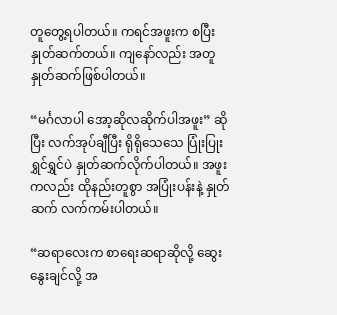တူတွေ့ရပါတယ်။ ကရင်အဖူးက စပြီးနှုတ်ဆက်တယ်။ ကျနော်လည်း အတူနှုတ်ဆက်ဖြစ်ပါတယ်။

“မင်္ဂလာပါ အော့ဆိုလဆိုက်ပါအဖူး” ဆိုပြီး လက်အုပ်ချီပြီး ရိုရိုသေသေ ပြုံးပြုးရွှင်ရွှင်ပဲ နှုတ်ဆက်လိုက်ပါတယ်။ အဖူးကလည်း ထိုနည်းတူစွာ အပြုံးပန်းနဲ့ နှုတ်ဆက် လက်ကမ်းပါတယ်။

“ဆရာလေးက စာရေးဆရာဆိုလို့ ဆွေးနွေးချင်လို့ အ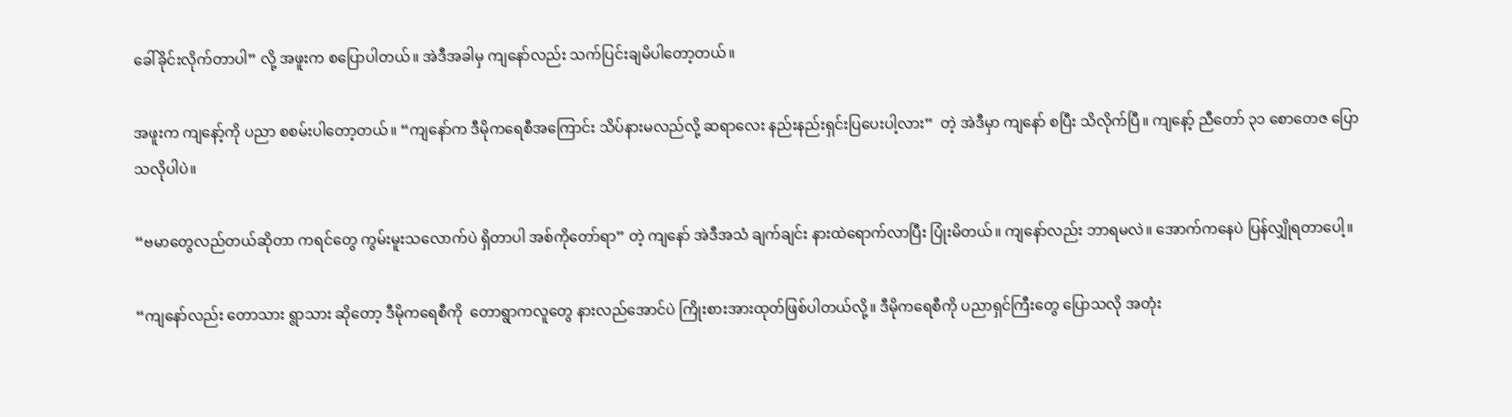ခေါ်ခိုင်းလိုက်တာပါ” လို့ အဖူးက စပြောပါတယ်။ အဲဒီအခါမှ ကျနော်လည်း သက်ပြင်းချမိပါတော့တယ်။

အဖူးက ကျနော့်ကို ပညာ စစမ်းပါတော့တယ်။ “ကျနော်က ဒီမိုကရေစီအကြောင်း သိပ်နားမလည်လို့ ဆရာလေး နည်းနည်းရှင်းပြပေးပါ့လား”  တဲ့ အဲဒီမှာ ကျနော် စပြီး သိလိုက်ပြီ။ ကျနော့် ညီတော် ၃၁ စောတေဇ ပြောသလိုပါပဲ။

“ဗမာတွေလည်တယ်ဆိုတာ ကရင်တွေ ကွမ်းမူးသလောက်ပဲ ရှိတာပါ အစ်ကိုတော်ရာ” တဲ့ ကျနော် အဲဒီအသံ ချက်ချင်း နားထဲရောက်လာပြီး ပြုံးမိတယ်။ ကျနော်လည်း ဘာရမလဲ။ အောက်ကနေပဲ ပြန်လျှိုရတာပေါ့။

“ကျနော်လည်း တောသား ရွာသား ဆိုတော့ ဒီမိုက‌ရေစီကို  တောရွာကလူတွေ နားလည်အောင်ပဲ ကြိုးစားအားထုတ်ဖြစ်ပါတယ်လို့။ ဒီမိုကရေစီကို ပညာရှင်ကြီးတွေ ပြောသလို အတုံး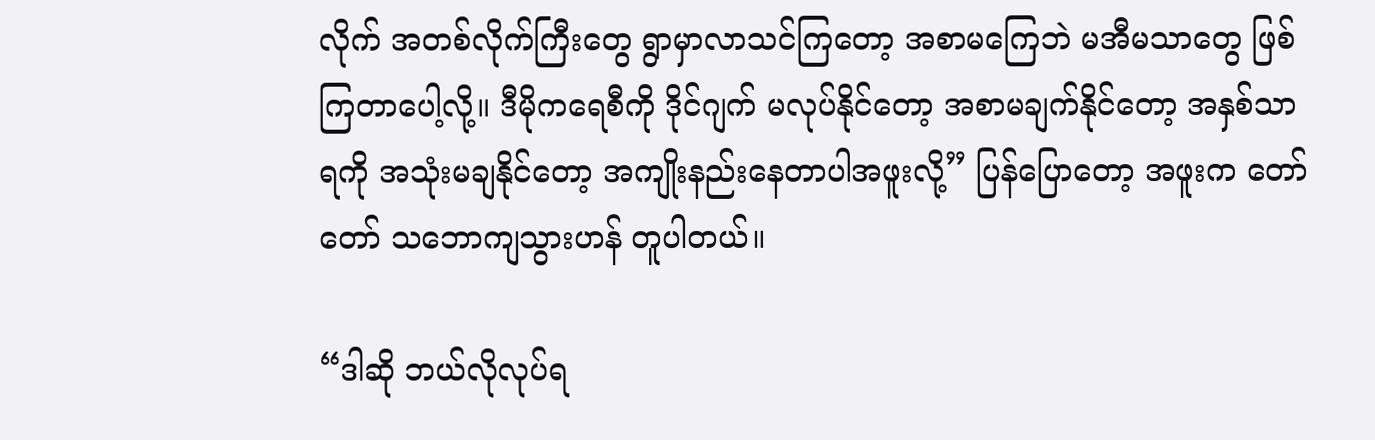လိုက် အတစ်လိုက်ကြီးတွေ ရွာမှာလာသင်ကြတော့ အစာမကြေဘဲ မအီမသာတွေ ဖြစ်ကြတာပေါ့လို့။ ဒီမိုကရေစီကို ဒိုင်ဂျက် မလုပ်နိုင်တော့ အစာမချက်နိုင်တော့ အနှစ်သာရကို အသုံးမချနိုင်တော့ အကျိုးနည်းနေတာပါအဖူးလို့” ပြန်ပြောတော့ အဖူးက တော်တော် သဘောကျသွားဟန် တူပါတယ်။

“ဒါဆို ဘယ်လိုလုပ်ရ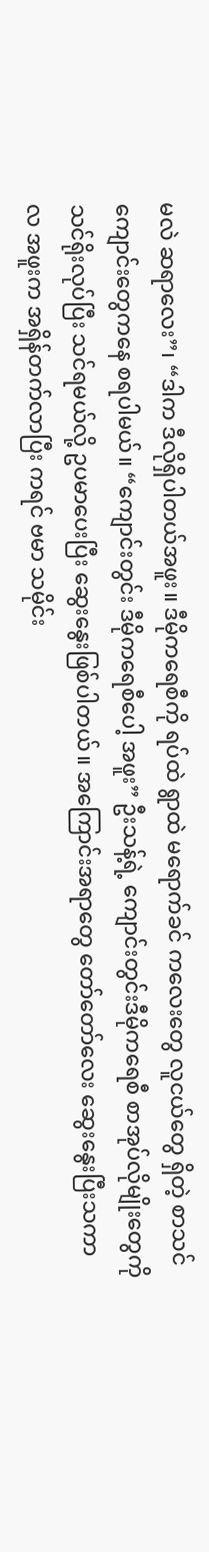မလဲ ဆရာလေး”၊ “ဒါက ဒီလိုရှိပါတယ်အဖူး။ ဒီမိုကရေစီကို ရပ်ထဲ ရွာထဲ မရောက်ခင် ကလေးတွေ လူငယ်တွေ ရှိတဲ့ စာသင်ကျောင်းတွေကနေ စရပါမယ်။ “ကျောင်းတွင်း ဒီမိုကရေစီပေါ့ အဖူး” ဦးသန့်ရဲ့ ကျောင်းတွင်းဒီမိုကရေစီ စာအုပ်လိုမျိုးတွေကို သင်ရိုးလုပ်ပြီး သင်ရမယ်လို့ ဥပမာပေးပြီး ဆွေးနွေးဖြစ်ပါတယ်။ အကြောင်းအရာတွေ တော်တော်လေး ဆွေးနွေးပြီးသကာလ အဖူးက အရှိန်တက်လာပြီး ကရင် ဗမာ သမိုင်း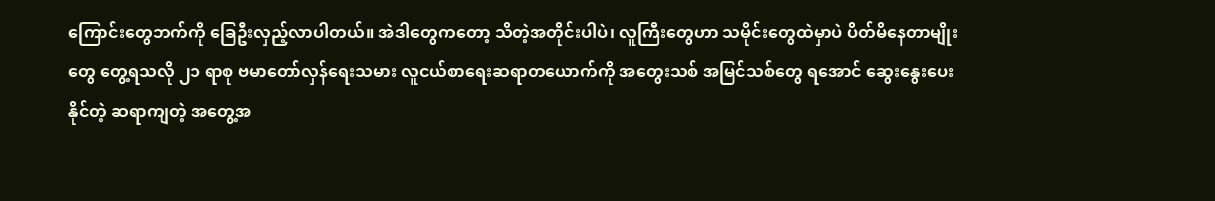ကြောင်းတွေဘက်ကို ခြေဦးလှည့်လာပါတယ်။ အဲဒါတွေကတော့ သိတဲ့အတိုင်းပါပဲ၊ လူကြီးတွေဟာ သမိုင်းတွေထဲမှာပဲ ပိတ်မိနေတာမျိုးတွေ တွေ့ရသလို ၂၁ ရာစု ဗမာတော်လှန်ရေးသမား လူငယ်စာရေးဆရာတယောက်ကို အတွေးသစ် အမြင်သစ်တွေ ရအောင် ဆွေးနွေးပေးနိုင်တဲ့ ဆရာကျတဲ့ အတွေ့အ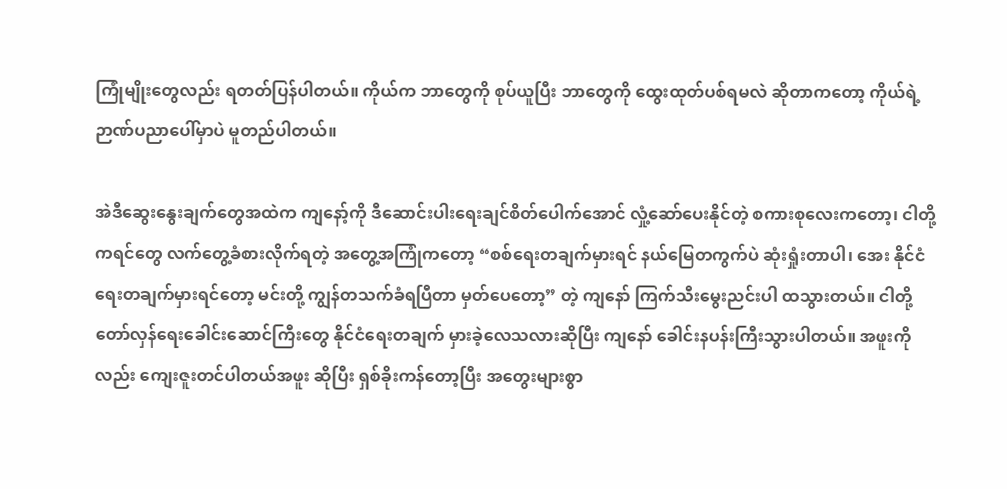ကြုံမျိုးတွေလည်း ရတတ်ပြန်ပါတယ်။ ကိုယ်က ဘာတွေကို စုပ်ယူပြီး ဘာတွေကို ထွေးထုတ်ပစ်ရမလဲ ဆိုတာကတော့ ကိုယ်ရဲ့ ဉာဏ်ပညာပေါ်မှာပဲ မူတည်ပါတယ်။

အဲဒီဆွေးနွေးချက်တွေအထဲက ကျနော့်ကို ဒီဆောင်းပါးရေးချင်စိတ်ပေါက်အောင် လှုံ့ဆော်ပေးနိုင်တဲ့ စကားစုလေးကတော့၊ ငါတို့ ကရင်တွေ လက်တွေ့ခံစားလိုက်ရတဲ့ အတွေ့အကြုံကတော့ “စစ်ရေးတချက်မှားရင် နယ်မြေတကွက်ပဲ ဆုံးရှုံးတာပါ၊ အေး နိုင်ငံရေးတချက်မှားရင်တော့ မင်းတို့ ကျွန်တသက်ခံရပြီတာ မှတ်ပေတော့” တဲ့ ကျနော် ကြက်သီးမွေးညင်းပါ ထသွားတယ်။ ငါတို့ တော်လှန်ရေးခေါင်းဆောင်ကြီးတွေ နိုင်ငံရေးတချက် မှားခဲ့လေသလားဆိုပြီး ကျနော် ခေါင်းနပန်းကြီးသွားပါတယ်။ အဖူးကိုလည်း ကျေးဇူးတင်ပါတယ်အဖူး ဆိုပြီး ‌ရှစ်ခိုးကန်တော့ပြီး အတွေးများစွာ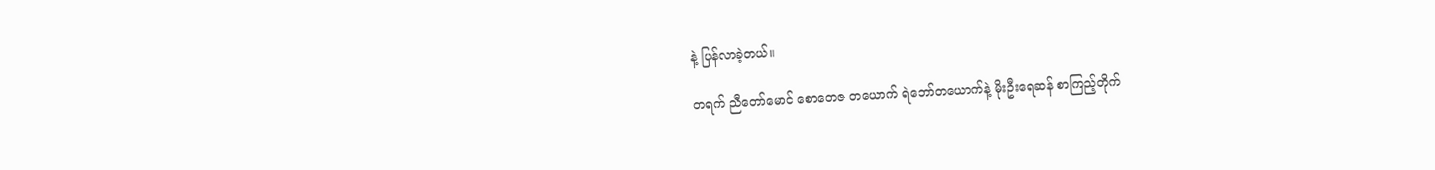နဲ့ ပြန်လာခဲ့တယ်။

တရက် ညီတော်မောင် စောတေဇ တယောက် ရဲဘော်တယောက်နဲ့ မိုးဦးရေဆန် စာကြည့်တိုက်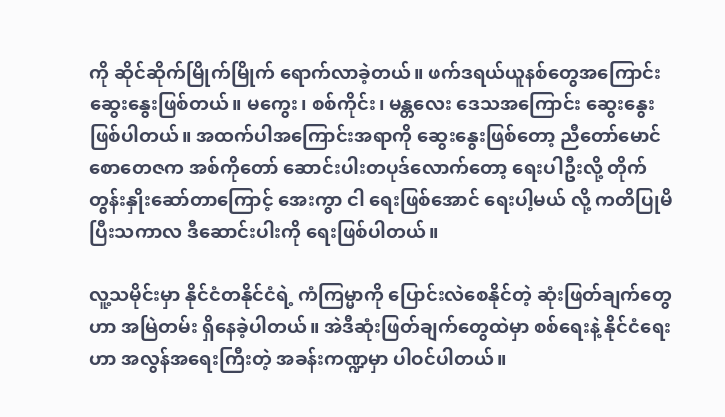ကို ဆိုင်ဆိုက်မြိုက်မြိုက် ရောက်လာခဲ့တယ်။ ဖက်ဒရယ်ယူနစ်တွေအကြောင်း ဆွေးနွေးဖြစ်တယ်။ မ‌ကွေး၊ စစ်ကိုင်း၊ မန္တလေး ဒေသအကြောင်း ဆွေးနွေးဖြစ်ပါတယ်။ အထက်ပါအကြောင်းအရာကို ဆွေးနွေးဖြစ်တော့ ညီတော်မောင် စောတေဇက အစ်ကိုတော် ဆောင်းပါးတပုဒ်လောက်တော့ ရေးပါဦးလို့ တိုက်တွန်းနှိုးဆော်တာကြောင့် အေးကွာ ငါ ရေးဖြစ်အောင် ရေးပါ့မယ် လို့ ကတိပြုမိပြီးသကာလ ဒီဆောင်းပါးကို ရေးဖြစ်ပါတယ်။

လူ့သမိုင်းမှာ နိုင်ငံတနိုင်ငံရဲ့ ကံကြမ္မာကို ပြောင်းလဲစေနိုင်တဲ့ ဆုံးဖြတ်ချက်တွေဟာ အမြဲတမ်း ရှိနေခဲ့ပါတယ်။ အဲဒီဆုံးဖြတ်ချက်တွေထဲမှာ စစ်ရေးနဲ့ နိုင်ငံရေးဟာ အလွန်အရေးကြီးတဲ့ အခန်းကဏ္ဍမှာ ပါဝင်ပါတယ်။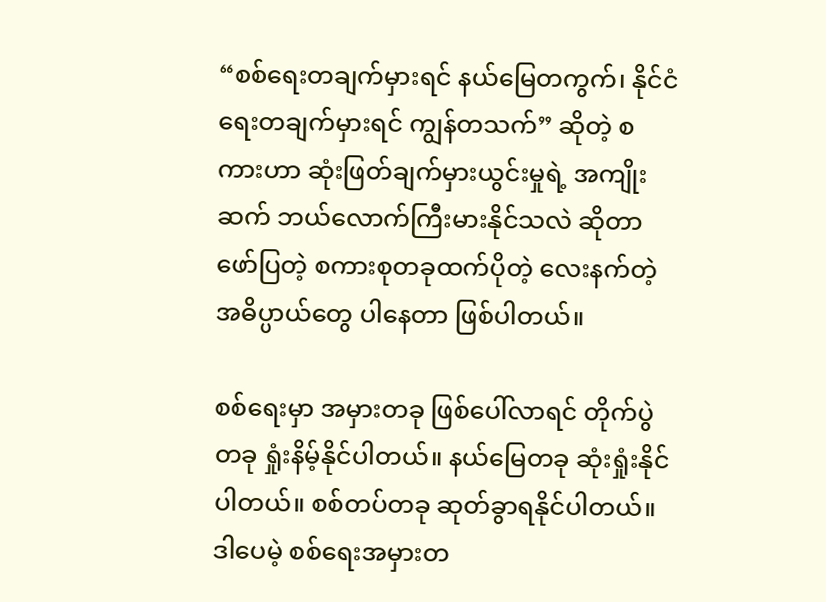“စစ်ရေးတချက်မှားရင် နယ်မြေတကွက်၊ နိုင်ငံရေးတချက်မှားရင် ကျွန်တသက်” ဆိုတဲ့ စကားဟာ ဆုံးဖြတ်ချက်မှားယွင်းမှုရဲ့ အကျိုးဆက် ဘယ်လောက်ကြီးမားနိုင်သလဲ ဆိုတာ ဖော်ပြတဲ့ စကားစုတခုထက်ပိုတဲ့ လေးနက်တဲ့ အဓိပ္ပာယ်တွေ ပါနေတာ ဖြစ်ပါတယ်။

စစ်ရေးမှာ အမှားတခု ဖြစ်ပေါ်လာရင် တိုက်ပွဲတခု ရှုံးနိမ့်နိုင်ပါတယ်။ နယ်မြေတခု ဆုံးရှုံးနိုင်ပါတယ်။ စစ်တပ်တခု ဆုတ်ခွာရနိုင်ပါတယ်။ ဒါပေမဲ့ စစ်ရေးအမှားတ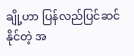ချို့ဟာ ပြန်လည်ပြင်ဆင်နိုင်တဲ့ အ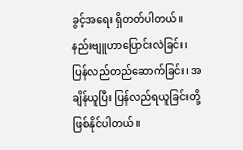ခွင့်အရေး ရှိတတ်ပါတယ်။ နည်းဗျူဟာပြောင်းလဲခြင်း၊ ပြန်လည်တည်ဆောက်ခြင်း၊ အချိန်ယူပြီး ပြန်လည်ရယူခြင်းတို့ ဖြစ်နိုင်ပါတယ်။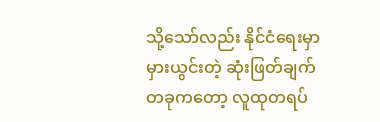သို့သော်လည်း နိုင်ငံရေးမှာ မှားယွင်းတဲ့ ဆုံးဖြတ်ချက်တခုကတော့ လူထုတရပ်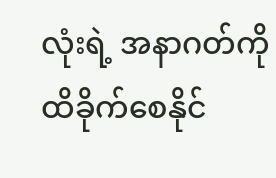လုံးရဲ့ အနာဂတ်ကို ထိခိုက်စေနိုင်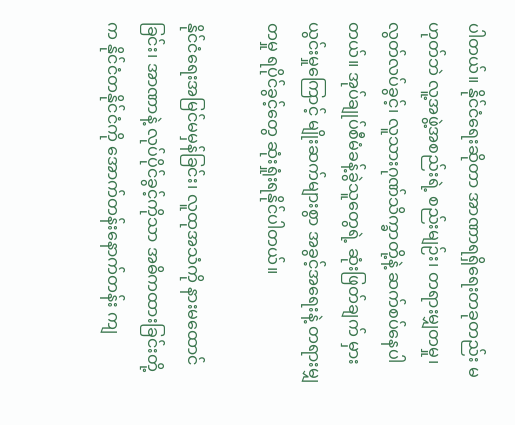ပါတယ်။ နိုင်ငံရေးဆိုတာ အာဏာရရှိရေးတခုတည်း မဟုတ်ဘဲ လူ့အဖွဲ့အစည်းရဲ့ စည်းမျဉ်း၊ တရားမျှတမှု၊ လွတ်လပ်ခွင့်၊ လူသားဂုဏ်သိက္ခာတို့နဲ့ ဆက်စပ်နေပါတယ်။ အုပ်ချုပ်စီမံခန့်ခွဲသူတွေရဲ့ ဆုံးဖြတ်ချက် မှားယွင်းမှုကြောင့် မျိုးဆက်များစွာ အခွင့်အရေးနဲ့ တရားမျှတမှု ရပိုင်ခွင့်တွေ ဆုံးရှုံးရနိုင်ပါတယ်။

နိုင်ငံရေးအမြင်မမှန်ခြင်း၊ လူထုအသံကို နားမထောင်ခြင်း၊ အာဏာနဲ့ လုပ်ပိုင်ခွင့်ကိုသာ အဓိကထားခြင်းတို့က နိုင်ငံတနိုင်ငံကို အောက်တန်းနောက်တန်း ကျ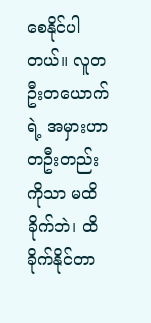စေနိုင်ပါတယ်။ လူတဦးတယောက်ရဲ့ အမှားဟာ တဦးတည်းကိုသာ မထိခိုက်ဘဲ၊ ထိခိုက်နိုင်တာ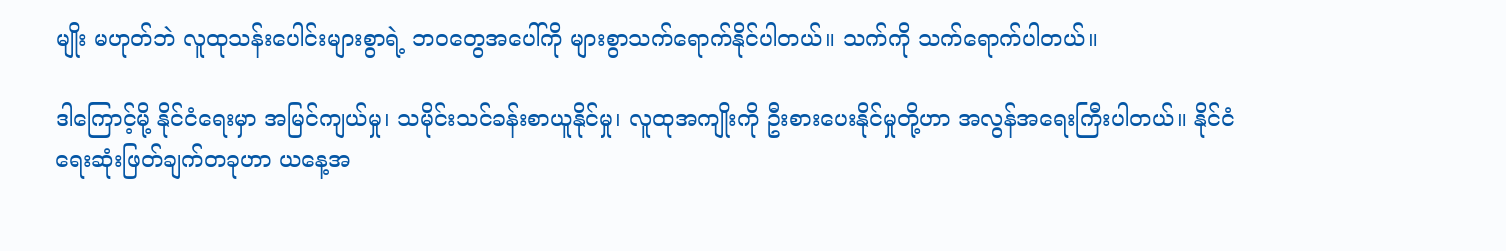မျိုး မဟုတ်ဘဲ လူထုသန်းပေါင်းများစွာရဲ့ ဘဝတွေအပေါ်ကို များစွာသက်ရောက်နိုင်ပါတယ်။ သက်ကို သက်ရောက်ပါတယ်။

ဒါကြောင့်မို့ နိုင်ငံရေးမှာ အမြင်ကျယ်မှု၊ သမိုင်းသင်ခန်းစာယူနိုင်မှု၊ လူထုအကျိုးကို ဦးစားပေးနိုင်မှုတို့ဟာ အလွန်အရေးကြီးပါတယ်။ နိုင်ငံရေးဆုံးဖြတ်ချက်တခုဟာ ယနေ့အ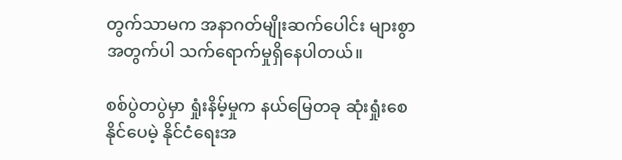တွက်သာမက အနာဂတ်မျိုးဆက်ပေါင်း များစွာအတွက်ပါ သက်ရောက်မှုရှိနေပါတယ်။

စစ်ပွဲတပွဲမှာ ရှုံးနိမ့်မှုက နယ်မြေတခု ဆုံးရှုံးစေနိုင်ပေမဲ့ နိုင်ငံရေးအ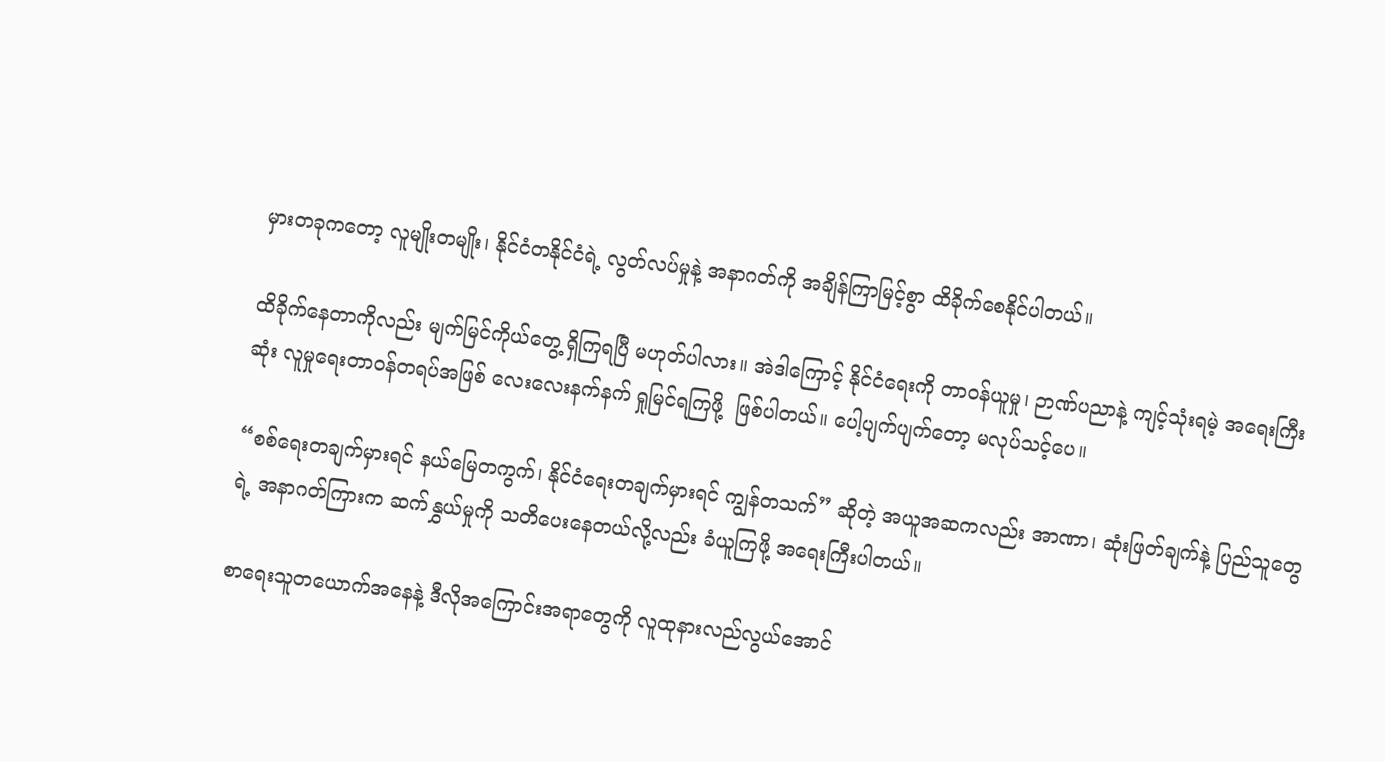မှားတခုကတော့ လူမျိုးတမျိုး၊ နိုင်ငံတနိုင်ငံရဲ့ လွတ်လပ်မှုနဲ့ အနာဂတ်ကို အချိန်ကြာမြင့်စွာ ထိခိုက်စေနိုင်ပါတယ်။

ထိခိုက်နေတာကိုလည်း မျက်မြင်ကိုယ်တွေ့ ရှိကြရပြီ မဟုတ်ပါလား။ အဲဒါကြောင့် နိုင်ငံရေးကို တာဝန်ယူမှု၊ ဉာဏ်ပညာနဲ့ ကျင့်သုံးရမဲ့ အရေးကြီးဆုံး လူမှုရေးတာဝန်တရပ်အဖြစ် လေးလေးနက်နက် ရှုမြင်ရကြဖို့  ဖြစ်ပါတယ်။ ပေါ့ပျက်ပျက်တော့ မလုပ်သင့်ပေ။

“စစ်ရေးတချက်မှားရင် နယ်မြေတကွက်၊ နိုင်ငံရေးတချက်မှားရင် ကျွန်တသက်” ဆိုတဲ့ အယူအဆကလည်း အာဏာ၊ ဆုံးဖြတ်ချက်နဲ့ ပြည်သူတွေရဲ့ အနာဂတ်ကြားက ဆက်နွှယ်မှုကို သတိပေးနေတယ်လို့လည်း ခံယူကြဖို့ အရေးကြီးပါတယ်။

စာရေးသူတယောက်အနေနဲ့ ဒီလိုအကြောင်းအရာတွေကို လူထုနားလည်လွယ်အောင်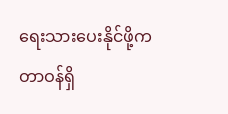ရေးသားပေးနိုင်ဖို့က တာဝန်ရှိ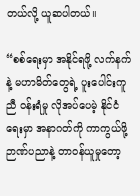တယ်လို့ ယူဆပါတယ်။

“စစ်ရေးမှာ အနိုင်ရဖို့ လက်နက်နဲ့ မဟာမိတ်တွေရဲ့ ပူးပေါင်းကူညီ ဝန်းရံမှု လိုအပ်ပေမဲ့ နိုင်ငံရေးမှာ အနာဂတ်ကို ကာကွယ်ဖို့ ဉာဏ်ပညာနဲ့ တာဝန်ယူမှုတော့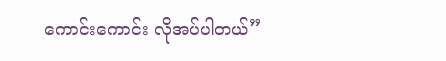ကောင်းကောင်း လိုအပ်ပါတယ်”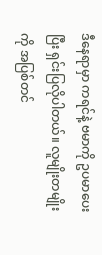ဒီနေရာမှာ ကရင်နဲ့ ဗမာကို ဥပမာပေးပြီး ရှင်းပြလိုပါတယ်။ လူမျိုးတမျိုးကို အပြစ်တင်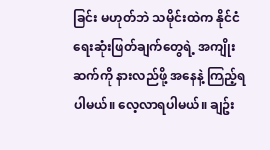ခြင်း မဟုတ်ဘဲ သမိုင်းထဲက နိုင်ငံရေးဆုံးဖြတ်ချက်တွေရဲ့ အကျိုးဆက်ကို နားလည်ဖို့ အနေနဲ့ ကြည့်ရပါမယ်။ လေ့လာရပါမယ်။ ချဥ်း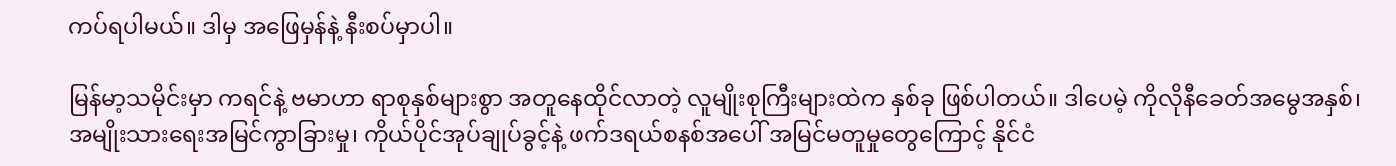ကပ်ရပါမယ်။ ဒါမှ အဖြေမှန်နဲ့ နီးစပ်မှာပါ။

မြန်မာ့သမိုင်းမှာ ကရင်နဲ့ ဗမာဟာ ရာစုနှစ်များစွာ အတူနေထိုင်လာတဲ့ လူမျိုးစုကြီးများထဲက နှစ်ခု ဖြစ်ပါတယ်။ ဒါပေမဲ့ ကိုလိုနီခေတ်အမွေအနှစ်၊ အမျိုးသားရေးအမြင်ကွာခြားမှု၊ ကိုယ်ပိုင်အုပ်ချုပ်ခွင့်နဲ့ ဖက်ဒရယ်စနစ်အပေါ် အမြင်မတူမှုတွေကြောင့် နိုင်ငံ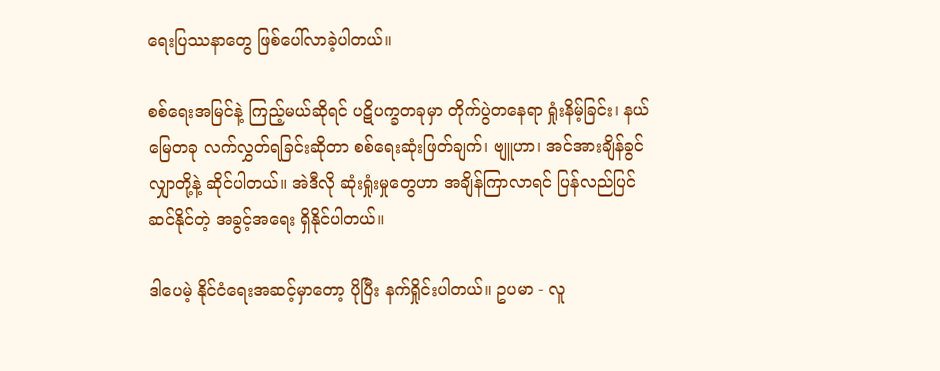ရေးပြဿနာတွေ ဖြစ်ပေါ်လာခဲ့ပါတယ်။

စစ်ရေးအမြင်နဲ့ ကြည့်မယ်ဆိုရင် ပဋိပက္ခတခုမှာ တိုက်ပွဲတနေရာ ရှုံးနိမ့်ခြင်း၊ နယ်မြေတခု လက်လွှတ်ရခြင်းဆိုတာ စစ်ရေးဆုံးဖြတ်ချက်၊ ဗျူဟာ၊ အင်အားချိန်ခွင်လျှာတို့နဲ့ ဆိုင်ပါတယ်။ အဲဒီလို ဆုံးရှုံးမှုတွေဟာ အချိန်ကြာလာရင် ပြန်လည်ပြင်ဆင်နိုင်တဲ့ အခွင့်အရေး ရှိနိုင်ပါတယ်။

ဒါပေမဲ့ နိုင်ငံရေးအဆင့်မှာတော့ ပိုပြီး နက်ရှိုင်းပါတယ်။ ဥပမာ - လူ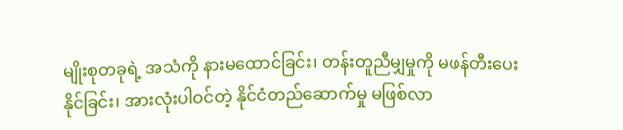မျိုးစုတခုရဲ့ အသံကို နားမထောင်ခြင်း၊ တန်းတူညီမျှမှုကို မဖန်တီးပေးနိုင်ခြင်း၊ အားလုံးပါဝင်တဲ့ နိုင်ငံတည်ဆောက်မှု မဖြစ်လာ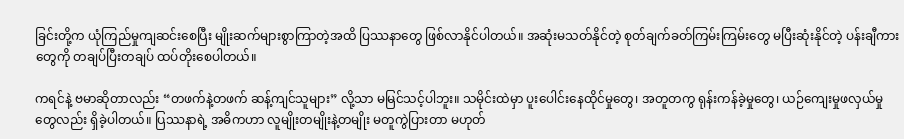ခြင်းတို့က ယုံကြည်မှုကျဆင်းစေပြီး မျိုးဆက်များစွာကြာတဲ့အထိ ပြဿနာတွေ ဖြစ်လာနိုင်ပါတယ်။ အဆုံးမသတ်နိုင်တဲ့ စုတ်ချက်ခတ်ကြမ်းကြမ်းတွေ မပြီးဆုံးနိုင်တဲ့ ပန်းချီကားတွေကို တချပ်ပြီးတချပ် ထပ်တိုးစေပါတယ်။

ကရင်နဲ့ ဗမာဆိုတာလည်း “တဖက်နဲ့တဖက် ဆန့်ကျင်သူများ” လို့သာ မမြင်သင့်ပါဘူး။ သမိုင်းထဲမှာ ပူးပေါင်းနေထိုင်မှုတွေ၊ အတူတကွ ရုန်းကန်ခဲ့မှုတွေ၊ ယဉ်ကျေးမှုဖလှယ်မှုတွေလည်း ရှိခဲ့ပါတယ်။ ပြဿနာရဲ့ အဓိကဟာ လူမျိုးတမျိုးနဲ့တမျိုး မတူကွဲပြားတာ မဟုတ်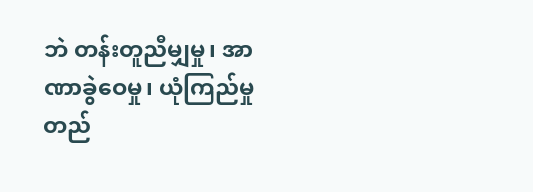ဘဲ တန်းတူညီမျှမှု၊ အာဏာခွဲဝေမှု၊ ယုံကြည်မှုတည်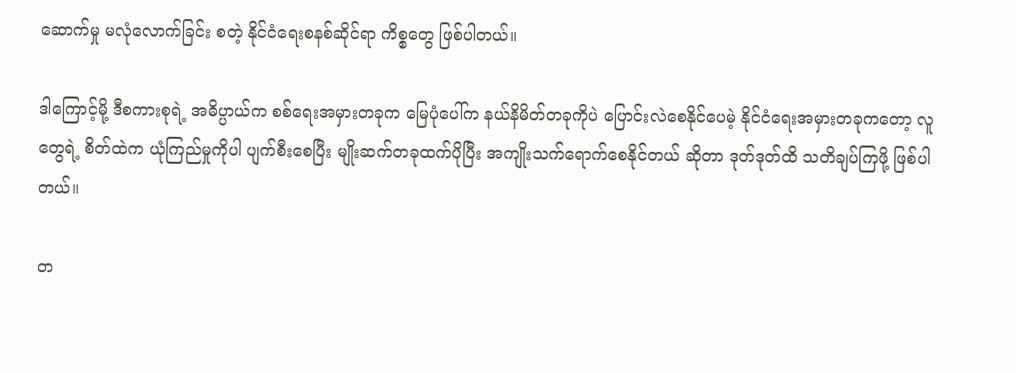ဆောက်မှု မလုံလောက်ခြင်း စတဲ့ နိုင်ငံရေးစနစ်ဆိုင်ရာ ကိစ္စတွေ ဖြစ်ပါတယ်။

ဒါကြောင့်မို့ ဒီစကားစုရဲ့ အဓိပ္ပာယ်က စစ်ရေးအမှားတခုက မြေပုံပေါ်က နယ်နိမိတ်တခုကိုပဲ ပြောင်းလဲစေနိုင်ပေမဲ့ နိုင်ငံရေးအမှားတခုကတော့ လူတွေရဲ့ စိတ်ထဲက ယုံကြည်မှုကိုပါ ပျက်စီးစေပြီး မျိုးဆက်တခုထက်ပိုပြီး အကျိုးသက်ရောက်စေနိုင်တယ် ဆိုတာ ဒုတ်ဒုတ်ထိ သတိချပ်ကြဖို့ ဖြစ်ပါတယ်။

တ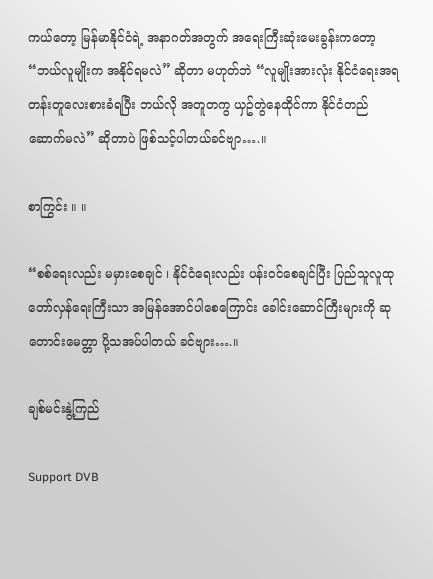ကယ်တော့ မြန်မာနိုင်ငံရဲ့ အနာဂတ်အတွက် အရေးကြီးဆုံးမေးခွန်းကတော့  “ဘယ်လူမျိုးက အနိုင်ရမလဲ” ဆိုတာ မဟုတ်ဘဲ “လူမျိုးအားလုံး နိုင်ငံ‌ရေးအရ တန်းတူလေးစားခံရပြီး ဘယ်လို အတူတကွ ယှဥ်တွဲနေထိုင်ကာ နိုင်ငံတည်ဆောက်မလဲ” ဆိုတာပဲ ဖြစ်သင့်ပါတယ်ခင်ဗျာ….။

စာကြွင်း ။ ။

“စစ်ရေးလည်း မမှားစေချင် ၊ နိုင်ငံရေးလည်း ပန်းဝင်စေချင်ပြီး ပြည်သူလူထုတော်လှန်ရေးကြီးသာ အမြန်အောင်ပါစေကြောင်း ခေါင်းဆောင်ကြီးများကို ဆုတောင်းမေတ္တာ ပို့သအပ်ပါတယ် ခင်ဗျား….။

ချစ်မင်းနွဲ့ကြည်

Support DVB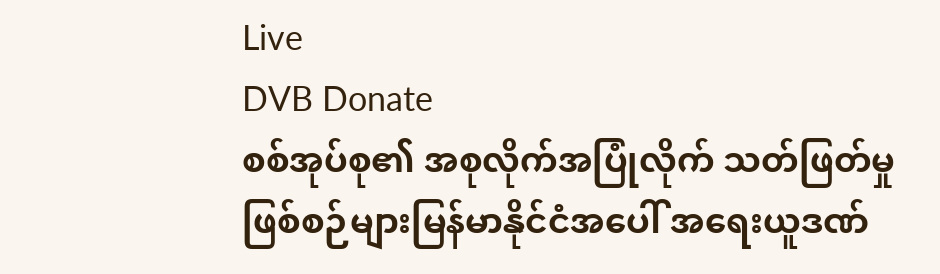Live
DVB Donate
စစ်အုပ်စု၏ အစုလိုက်အပြုံလိုက် သတ်ဖြတ်မှုဖြစ်စဉ်များမြန်မာနိုင်ငံအပေါ် အရေးယူဒဏ်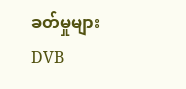ခတ်မှုများ
DVB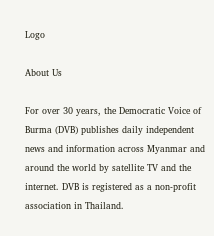Logo

About Us

For over 30 years, the Democratic Voice of Burma (DVB) publishes daily independent news and information across Myanmar and around the world by satellite TV and the internet. DVB is registered as a non-profit association in Thailand.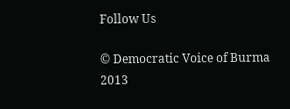Follow Us

© Democratic Voice of Burma 2013